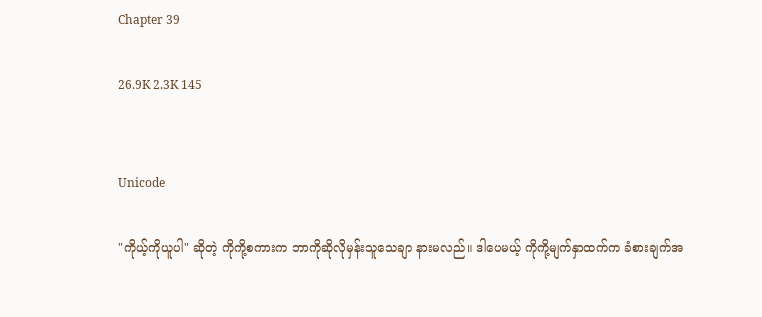Chapter 39

26.9K 2.3K 145


Unicode

"ကိုယ့်ကိုယူပါ" ဆိုတဲ့ ကိုကို့စကားက ဘာကိုဆိုလိုမှန်းသူသေချာ နားမလည်။ ဒါပေမယ့် ကိုကို့မျက်နှာထက်က ခံစားချက်အ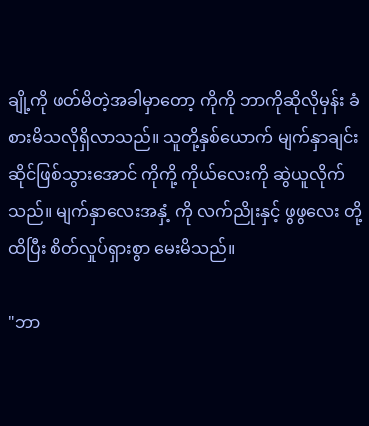ချို့ကို ဖတ်မိတဲ့အခါမှာတော့ ကိုကို ဘာကိုဆိုလိုမှန်း ခံစားမိသလိုရှိလာသည်။ သူတို့နှစ်ယောက် မျက်နှာချင်းဆိုင်ဖြစ်သွားအောင် ကိုကို့ ကိုယ်လေးကို ဆွဲယူလိုက်သည်။ မျက်နှာလေးအနှံ့ ကို လက်ညိုးနှင့် ဖွဖွလေး တို့ထိပြီး စိတ်လှုပ်ရှားစွာ မေးမိသည်။

"ဘာ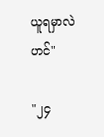ယူရမှာလဲဟင်"

"၂၄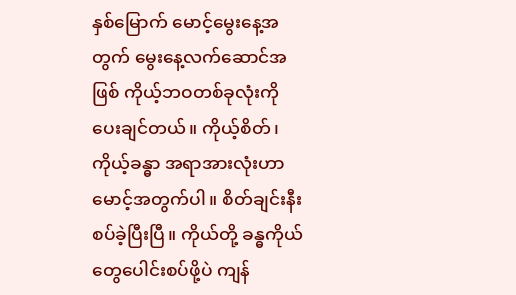နှစ်မြောက် မောင့်မွေးနေ့အတွက် မွေးနေ့လက်ဆောင်အဖြစ် ကိုယ့်ဘဝတစ်ခုလုံးကို ပေးချင်တယ်။ ကိုယ့်စိတ်၊ ကိုယ့်ခန္ဓာ အရာအားလုံးဟာ မောင့်အတွက်ပါ။ စိတ်ချင်းနီးစပ်ခဲ့ပြီးပြီ။ ကိုယ်တို့ ခန္ဓကိုယ်တွေပေါင်းစပ်ဖို့ပဲ ကျန်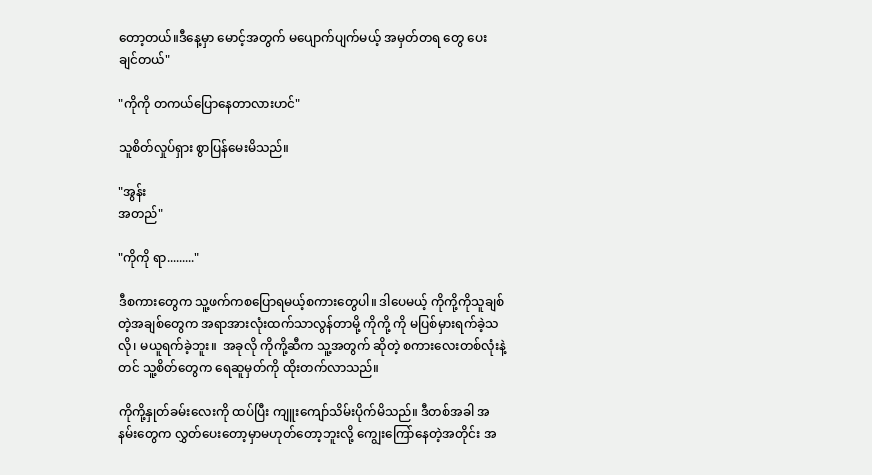တော့တယ်။ဒီနေ့မှာ မောင့်အတွက် မပျောက်ပျက်မယ့် အမှတ်တရ တွေ ပေးချင်တယ်"

"ကိုကို တကယ်ပြောနေတာလားဟင်"

သူစိတ်လှုပ်ရှား စွာပြန်မေးမိသည်။

"အွန်း
အတည်"

"ကိုကို ရာ........."

ဒီစကားတွေက သူ့ဖက်ကစပြောရမယ့်စကားတွေပါ။ ဒါပေမယ့် ကိုကို့ကိုသူချစ်တဲ့အချစ်တွေက အရာအားလုံးထက်သာလွန်တာမို့ ကိုကို့ ကို မပြစ်မှားရက်ခဲ့သလို၊ မယူရက်ခဲ့ဘူး။  အခုလို ကိုကို့ဆီက သူ့အတွက် ဆိုတဲ့ စကားလေးတစ်လုံးနဲ့တင် သူ့စိတ်တွေက ရေဆူမှတ်ကို ထိုးတက်လာသည်။

ကိုကို့နှုတ်ခမ်းလေးကို ထပ်ပြီး ကျူးကျော်သိမ်းပိုက်မိသည်။ ဒီတစ်အခါ အနမ်းတွေက လွှတ်ပေးတော့မှာမဟုတ်တော့ဘူးလို့ ကျွေးကြော်နေတဲ့အတိုင်း အ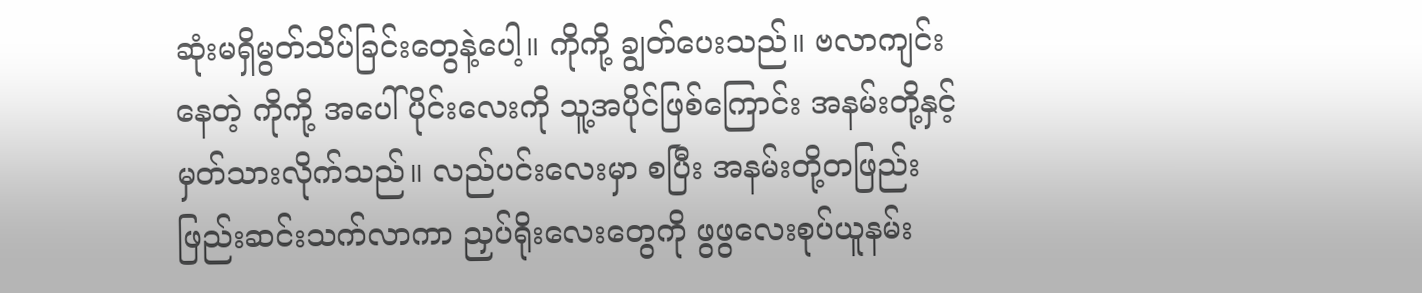ဆုံးမရှိမွတ်သိပ်ခြင်းတွေနဲ့ပေါ့။ ကိုကို့ ချွတ်ပေးသည်။ ဗလာကျင်းနေတဲ့ ကိုကို့ အပေါ်ပိုင်းလေးကို သူ့အပိုင်ဖြစ်ကြောင်း အနမ်းတို့နှင့် မှတ်သားလိုက်သည်။ လည်ပင်းလေးမှာ စပြီး အနမ်းတို့တဖြည်းဖြည်းဆင်းသက်လာကာ ညှပ်ရိုးလေးတွေကို ဖွဖွလေးစုပ်ယူနမ်း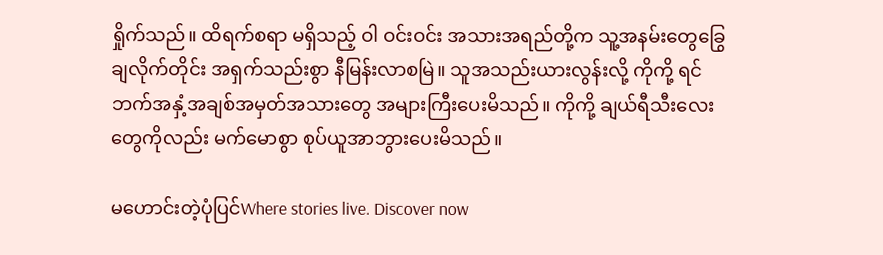ရှိုက်သည်။ ထိရက်စရာ မရှိသည့် ဝါ ဝင်းဝင်း အသားအရည်တို့က သူ့အနမ်းတွေခြွေချလိုက်တိုင်း အရှက်သည်းစွာ နီမြန်းလာစမြဲ။ သူအသည်းယားလွန်းလို့ ကိုကို့ ရင်ဘက်အနှံ့အချစ်အမှတ်အသားတွေ အများကြီးပေးမိသည်။ ကိုကို့ ချယ်ရီသီးလေးတွေကိုလည်း မက်မောစွာ စုပ်ယူအာဘွားပေးမိသည်။

မဟောင်းတဲ့ပုံပြင်Where stories live. Discover now